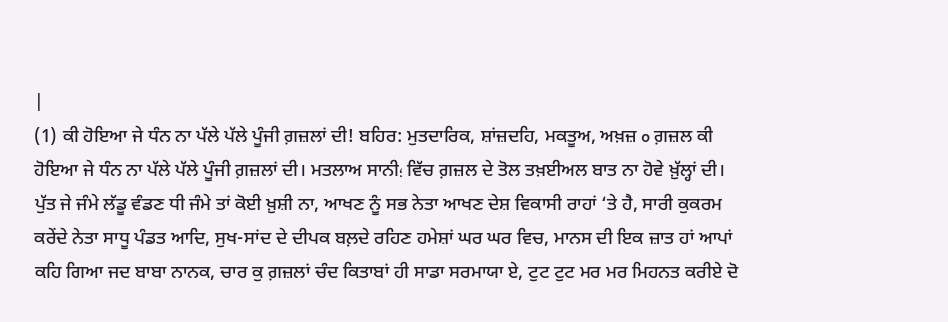|
(1) ਕੀ ਹੋਇਆ ਜੇ ਧੰਨ ਨਾ ਪੱਲੇ ਪੱਲੇ ਪੂੰਜੀ ਗ਼ਜ਼ਲਾਂ ਦੀ! ਬਹਿਰ: ਮੁਤਦਾਰਿਕ, ਸ਼ਾਂਜ਼ਦਹਿ, ਮਕਤੂਅ, ਅਖ਼ਜ਼ o ਗ਼ਜ਼ਲ ਕੀ ਹੋਇਆ ਜੇ ਧੰਨ ਨਾ ਪੱਲੇ ਪੱਲੇ ਪੂੰਜੀ ਗ਼ਜ਼ਲਾਂ ਦੀ। ਮਤਲਾਅ ਸਾਨੀ؛ ਵਿੱਚ ਗ਼ਜ਼ਲ ਦੇ ਤੋਲ ਤਖ਼ਈਅਲ ਬਾਤ ਨਾ ਹੋਵੇ ਖ਼ੁੱਲ੍ਹਾਂ ਦੀ। ਪੁੱਤ ਜੇ ਜੰਮੇ ਲੱਡੂ ਵੰਡਣ ਧੀ ਜੰਮੇ ਤਾਂ ਕੋਈ ਖ਼ੁਸ਼ੀ ਨਾ, ਆਖਣ ਨੂੰ ਸਭ ਨੇਤਾ ਆਖਣ ਦੇਸ਼ ਵਿਕਾਸੀ ਰਾਹਾਂ ‘ਤੇ ਹੈ, ਸਾਰੀ ਕੁਕਰਮ ਕਰੇਂਦੇ ਨੇਤਾ ਸਾਧੂ ਪੰਡਤ ਆਦਿ, ਸੁਖ-ਸਾਂਦ ਦੇ ਦੀਪਕ ਬਲ਼ਦੇ ਰਹਿਣ ਹਮੇਸ਼ਾਂ ਘਰ ਘਰ ਵਿਚ, ਮਾਨਸ ਦੀ ਇਕ ਜ਼ਾਤ ਹਾਂ ਆਪਾਂ ਕਹਿ ਗਿਆ ਜਦ ਬਾਬਾ ਨਾਨਕ, ਚਾਰ ਕੁ ਗ਼ਜ਼ਲਾਂ ਚੰਦ ਕਿਤਾਬਾਂ ਹੀ ਸਾਡਾ ਸਰਮਾਯਾ ਏ, ਟੁਟ ਟੁਟ ਮਰ ਮਰ ਮਿਹਨਤ ਕਰੀਏ ਦੋ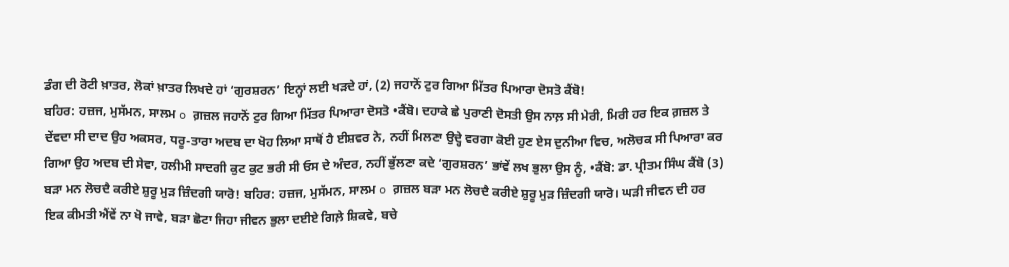ਡੰਗ ਦੀ ਰੋਟੀ ਖ਼ਾਤਰ, ਲੋਕਾਂ ਖ਼ਾਤਰ ਲਿਖਦੇ ਹਾਂ ‘ਗੁਰਸ਼ਰਨ’ ਇਨ੍ਹਾਂ ਲਈ ਖਡ਼ਦੇ ਹਾਂ, (2) ਜਹਾਨੋਂ ਟੁਰ ਗਿਆ ਮਿੱਤਰ ਪਿਆਰਾ ਦੋਸਤੋ ਕੈਂਬੋ!
ਬਹਿਰ: ਹਜ਼ਜ, ਮੁਸੱਮਨ, ਸਾਲਮ o ਗ਼ਜ਼ਲ ਜਹਾਨੋਂ ਟੁਰ ਗਿਆ ਮਿੱਤਰ ਪਿਆਰਾ ਦੋਸਤੋ •ਕੈਂਬੋ। ਦਹਾਕੇ ਛੇ ਪੁਰਾਣੀ ਦੋਸਤੀ ਉਸ ਨਾਲ਼ ਸੀ ਮੇਰੀ, ਮਿਰੀ ਹਰ ਇਕ ਗ਼ਜ਼ਲ ਤੇ ਦੇਂਵਦਾ ਸੀ ਦਾਦ ਉਹ ਅਕਸਰ, ਧਰੂ-ਤਾਰਾ ਅਦਬ ਦਾ ਖੋਹ ਲਿਆ ਸਾਥੋਂ ਹੈ ਈਸ਼ਵਰ ਨੇ, ਨਹੀਂ ਮਿਲਣਾ ਉਦ੍ਹੇ ਵਰਗਾ ਕੋਈ ਹੁਣ ਏਸ ਦੁਨੀਆ ਵਿਚ, ਅਲੋਚਕ ਸੀ ਪਿਆਰਾ ਕਰ ਗਿਆ ਉਹ ਅਦਬ ਦੀ ਸੇਵਾ, ਹਲੀਮੀ ਸਾਦਗੀ ਕੁਟ ਕੁਟ ਭਰੀ ਸੀ ਓਸ ਦੇ ਅੰਦਰ, ਨਹੀਂ ਭੁੱਲਣਾ ਕਦੇ ‘ਗੁਰਸ਼ਰਨ’ ਭਾਂਵੇਂ ਲਖ ਭੁਲਾ ਉਸ ਨੂੰ, •ਕੈਂਬੋ: ਡਾ. ਪ੍ਰੀਤਮ ਸਿੰਘ ਕੈਂਬੋ (3) ਬਡ਼ਾ ਮਨ ਲੋਚਦੈ ਕਰੀਏ ਸ਼ੁਰੂ ਮੁਡ਼ ਜ਼ਿੰਦਗੀ ਯਾਰੋ! ਬਹਿਰ: ਹਜ਼ਜ, ਮੁਸੱਮਨ, ਸਾਲਮ o ਗ਼ਜ਼ਲ ਬਡ਼ਾ ਮਨ ਲੋਚਦੈ ਕਰੀਏ ਸ਼ੁਰੂ ਮੁਡ਼ ਜ਼ਿੰਦਗੀ ਯਾਰੋ। ਘਡ਼ੀ ਜੀਵਨ ਦੀ ਹਰ ਇਕ ਕੀਮਤੀ ਐਂਵੇਂ ਨਾ ਖੋ ਜਾਵੇ, ਬਡ਼ਾ ਛੋਟਾ ਜਿਹਾ ਜੀਵਨ ਭੁਲਾ ਦਈਏ ਗਿਲ਼ੇ ਸ਼ਿਕਵੇ, ਬਚੇ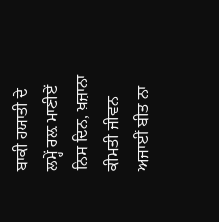ਬਾਕੀ ਹਯਾਤੀ ਦੇ ਲਮ੍ਹੇਂ ਰਲ਼ ਮਾਣੀਏਂ ਨਿਸ ਦਿਨ, ਖ਼ਜ਼ਾਨਾ ਕੀਮਤੀ ਜੀਵਨ ਅਜਾਈਂ ਬੀਤ ਨਾ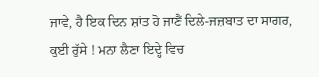ਜਾਵੇ, ਹੈ ਇਕ ਦਿਨ ਸ਼ਾਂਤ ਹੋ ਜਾਣੈਂ ਦਿਲੇ-ਜਜ਼ਬਾਤ ਦਾ ਸਾਗਰ, ਕੁਈ ਰੁੱਸੇ ! ਮਨਾ ਲੈਣਾ ਇਦ੍ਹੇ ਵਿਚ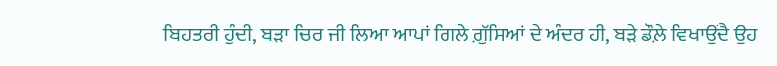ਬਿਹਤਰੀ ਹੁੰਦੀ, ਬੜਾ ਚਿਰ ਜੀ ਲਿਆ ਆਪਾਂ ਗਿਲੇ ਗ਼ੁੱਸਿਆਂ ਦੇ ਅੰਦਰ ਹੀ, ਬਡ਼ੇ ਡੌਲ਼ੇ ਵਿਖਾਉਂਦੈ ਉਹ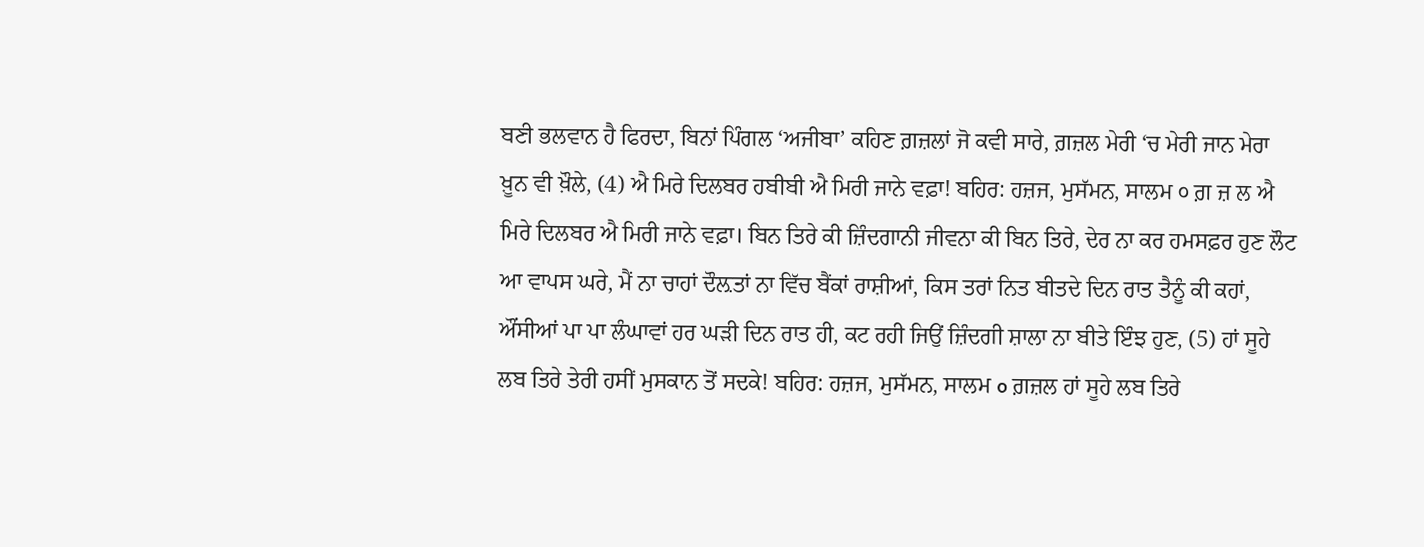ਬਣੀ ਭਲਵਾਨ ਹੈ ਫਿਰਦਾ, ਬਿਨਾਂ ਪਿੰਗਲ ‘ਅਜੀਬਾ’ ਕਹਿਣ ਗ਼ਜ਼ਲਾਂ ਜੋ ਕਵੀ ਸਾਰੇ, ਗ਼ਜ਼ਲ ਮੇਰੀ ‘ਚ ਮੇਰੀ ਜਾਨ ਮੇਰਾ ਖ਼ੂਨ ਵੀ ਖ਼ੌਲੇ, (4) ਐ ਮਿਰੇ ਦਿਲਬਰ ਹਬੀਬੀ ਐ ਮਿਰੀ ਜਾਨੇ ਵਫ਼ਾ! ਬਹਿਰ: ਹਜ਼ਜ, ਮੁਸੱਮਨ, ਸਾਲਮ ੦ ਗ਼ ਜ਼ ਲ ਐ ਮਿਰੇ ਦਿਲਬਰ ਐ ਮਿਰੀ ਜਾਨੇ ਵਫ਼ਾ। ਬਿਨ ਤਿਰੇ ਕੀ ਜ਼ਿੰਦਗਾਨੀ ਜੀਵਨਾ ਕੀ ਬਿਨ ਤਿਰੇ, ਦੇਰ ਨਾ ਕਰ ਹਮਸਫ਼ਰ ਹੁਣ ਲੌਟ ਆ ਵਾਪਸ ਘਰੇ, ਮੈਂ ਨਾ ਚਾਹਾਂ ਦੌਲ਼ਤਾਂ ਨਾ ਵਿੱਚ ਬੈਂਕਾਂ ਰਾਸ਼ੀਆਂ, ਕਿਸ ਤਰਾਂ ਨਿਤ ਬੀਤਦੇ ਦਿਨ ਰਾਤ ਤੈਨੂੰ ਕੀ ਕਹਾਂ, ਔਂਸੀਆਂ ਪਾ ਪਾ ਲੰਘਾਵਾਂ ਹਰ ਘਡ਼ੀ ਦਿਨ ਰਾਤ ਹੀ, ਕਟ ਰਹੀ ਜਿਉਂ ਜ਼ਿੰਦਗੀ ਸ਼ਾਲਾ ਨਾ ਬੀਤੇ ਇੰਝ ਹੁਣ, (5) ਹਾਂ ਸੂਹੇ ਲਬ ਤਿਰੇ ਤੇਰੀ ਹਸੀਂ ਮੁਸਕਾਨ ਤੋਂ ਸਦਕੇ! ਬਹਿਰ: ਹਜ਼ਜ, ਮੁਸੱਮਨ, ਸਾਲਮ o ਗ਼ਜ਼ਲ ਹਾਂ ਸੂਹੇ ਲਬ ਤਿਰੇ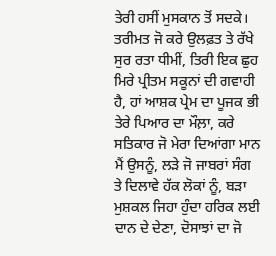ਤੇਰੀ ਹਸੀਂ ਮੁਸਕਾਨ ਤੋਂ ਸਦਕੇ। ਤਰੀਮਤ ਜੋ ਕਰੇ ਉਲਫ਼ਤ ਤੇ ਰੱਖੇ ਸੁਰ ਰਤਾ ਧੀਮੀਂ, ਤਿਰੀ ਇਕ ਛੁਹ ਮਿਰੇ ਪ੍ਰੀਤਮ ਸਕੂਨਾਂ ਦੀ ਗਵਾਹੀ ਹੈ, ਹਾਂ ਆਸ਼ਕ ਪ੍ਰੇਮ ਦਾ ਪੂਜਕ ਭੀ ਤੇਰੇ ਪਿਆਰ ਦਾ ਮੌਲ਼ਾ, ਕਰੇ ਸਤਿਕਾਰ ਜੋ ਮੇਰਾ ਦਿਆਂਗਾ ਮਾਨ ਮੈਂ ਉਸਨੂੰ, ਲਡ਼ੇ ਜੋ ਜਾਬਰਾਂ ਸੰਗ ਤੇ ਦਿਲਾਵੇ ਹੱਕ ਲੋਕਾਂ ਨੂੰ, ਬਡ਼ਾ ਮੁਸ਼ਕਲ ਜਿਹਾ ਹੁੰਦਾ ਹਰਿਕ ਲਈ ਦਾਨ ਦੇ ਦੇਣਾ, ਦੋਸਾਝਾਂ ਦਾ ਜੋ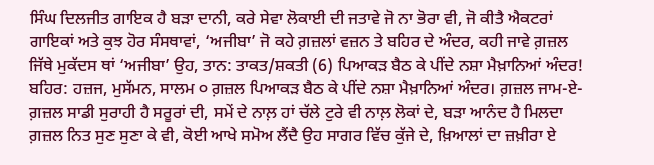ਸਿੰਘ ਦਿਲਜੀਤ ਗਾਇਕ ਹੈ ਬਡ਼ਾ ਦਾਨੀ, ਕਰੇ ਸੇਵਾ ਲੋਕਾਈ ਦੀ ਜਤਾਵੇ ਜੋ ਨਾ ਭੋਰਾ ਵੀ, ਜੋ ਕੀਤੈ ਐਕਟਰਾਂ ਗਾਇਕਾਂ ਅਤੇ ਕੁਝ ਹੋਰ ਸੰਸਥਾਵਾਂ, ‘ਅਜੀਬਾ’ ਜੋ ਕਹੇ ਗ਼ਜ਼ਲਾਂ ਵਜ਼ਨ ਤੇ ਬਹਿਰ ਦੇ ਅੰਦਰ, ਕਹੀ ਜਾਵੇ ਗ਼ਜ਼ਲ ਜਿੱਥੇ ਮੁਕੱਦਸ ਥਾਂ ‘ਅਜੀਬਾ’ ਉਹ, ਤਾਨ: ਤਾਕਤ/ਸ਼ਕਤੀ (6) ਪਿਆਕਡ਼ ਬੈਠ ਕੇ ਪੀਂਦੇ ਨਸ਼ਾ ਮੈਖ਼ਾਨਿਆਂ ਅੰਦਰ! ਬਹਿਰ: ਹਜ਼ਜ, ਮੁਸੱਮਨ, ਸਾਲਮ ੦ ਗ਼ਜ਼ਲ ਪਿਆਕਡ਼ ਬੈਠ ਕੇ ਪੀਂਦੇ ਨਸ਼ਾ ਮੈਖ਼ਾਨਿਆਂ ਅੰਦਰ। ਗ਼ਜ਼ਲ ਜਾਮ-ਏ-ਗ਼ਜ਼ਲ ਸਾਡੀ ਸੁਰਾਹੀ ਹੈ ਸਰੂਰਾਂ ਦੀ, ਸਮੇਂ ਦੇ ਨਾਲ਼ ਹਾਂ ਚੱਲੇ ਟੁਰੇ ਵੀ ਨਾਲ਼ ਲੋਕਾਂ ਦੇ, ਬਡ਼ਾ ਆਨੰਦ ਹੈ ਮਿਲਦਾ ਗ਼ਜ਼ਲ ਨਿਤ ਸੁਣ ਸੁਣਾ ਕੇ ਵੀ, ਕੋਈ ਆਖੇ ਸਮੋਅ ਲੈਂਦੈ ਉਹ ਸਾਗਰ ਵਿੱਚ ਕੁੱਜੇ ਦੇ, ਖ਼ਿਆਲਾਂ ਦਾ ਜ਼ਖ਼ੀਰਾ ਏ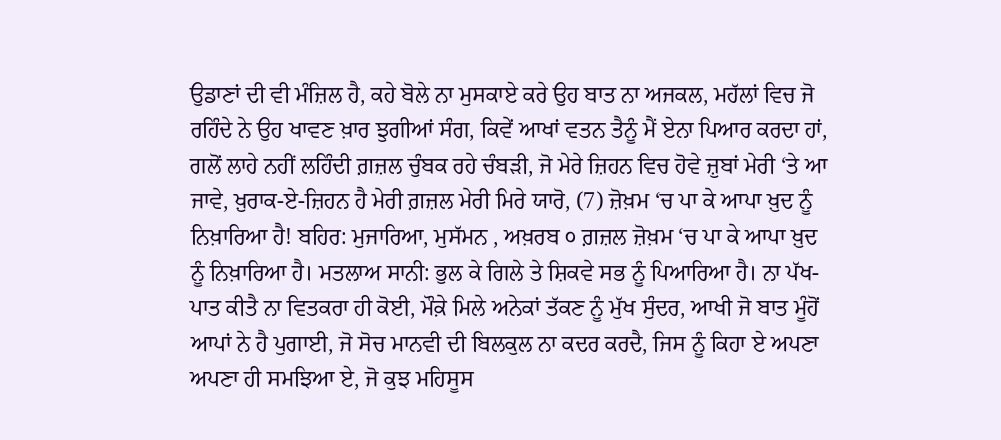ਉਡਾਣਾਂ ਦੀ ਵੀ ਮੰਜ਼ਿਲ ਹੈ, ਕਹੇ ਬੋਲੇ ਨਾ ਮੁਸਕਾਏ ਕਰੇ ਉਹ ਬਾਤ ਨਾ ਅਜਕਲ, ਮਹੱਲਾਂ ਵਿਚ ਜੋ ਰਹਿੰਦੇ ਨੇ ਉਹ ਖਾਵਣ ਖ਼ਾਰ ਝੁਗੀਆਂ ਸੰਗ, ਕਿਵੇਂ ਆਖਾਂ ਵਤਨ ਤੈਨੂੰ ਮੈਂ ਏਨਾ ਪਿਆਰ ਕਰਦਾ ਹਾਂ, ਗਲੋਂ ਲਾਹੇ ਨਹੀਂ ਲਹਿੰਦੀ ਗ਼ਜ਼ਲ ਚੁੰਬਕ ਰਹੇ ਚੰਬਡ਼ੀ, ਜੋ ਮੇਰੇ ਜ਼ਿਹਨ ਵਿਚ ਹੋਵੇ ਜ਼ੁਬਾਂ ਮੇਰੀ ‘ਤੇ ਆ ਜਾਵੇ, ਖ਼ੁਰਾਕ-ਏ-ਜ਼ਿਹਨ ਹੈ ਮੇਰੀ ਗ਼ਜ਼ਲ ਮੇਰੀ ਮਿਰੇ ਯਾਰੋ, (7) ਜ਼ੋਖ਼ਮ ‘ਚ ਪਾ ਕੇ ਆਪਾ ਖ਼ੁਦ ਨੂੰ ਨਿਖ਼ਾਰਿਆ ਹੈ! ਬਹਿਰ: ਮੁਜਾਰਿਆ, ਮੁਸੱਮਨ , ਅਖ਼ਰਬ ੦ ਗ਼ਜ਼ਲ ਜ਼ੋਖ਼ਮ ‘ਚ ਪਾ ਕੇ ਆਪਾ ਖ਼ੁਦ ਨੂੰ ਨਿਖ਼ਾਰਿਆ ਹੈ। ਮਤਲਾਅ ਸਾਨੀ: ਭੁਲ ਕੇ ਗਿਲੇ ਤੇ ਸ਼ਿਕਵੇ ਸਭ ਨੂੰ ਪਿਆਰਿਆ ਹੈ। ਨਾ ਪੱਖ-ਪਾਤ ਕੀਤੈ ਨਾ ਵਿਤਕਰਾ ਹੀ ਕੋਈ, ਮੌਕ਼ੇ ਮਿਲੇ ਅਨੇਕਾਂ ਤੱਕਣ ਨੂੰ ਮੁੱਖ ਸੁੰਦਰ, ਆਖੀ ਜੋ ਬਾਤ ਮੂੰਹੋਂ ਆਪਾਂ ਨੇ ਹੈ ਪੁਗਾਈ, ਜੋ ਸੋਚ ਮਾਨਵੀ ਦੀ ਬਿਲਕੁਲ ਨਾ ਕਦਰ ਕਰਦੈ, ਜਿਸ ਨੂੰ ਕਿਹਾ ਏ ਅਪਣਾ ਅਪਣਾ ਹੀ ਸਮਝਿਆ ਏ, ਜੋ ਕੁਝ ਮਹਿਸੂਸ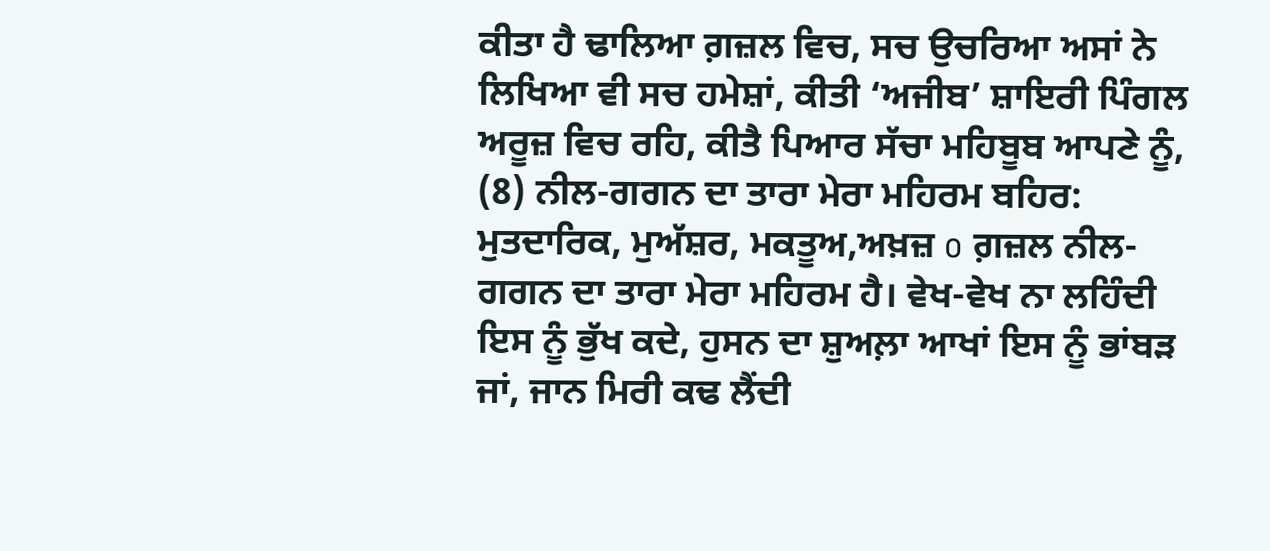ਕੀਤਾ ਹੈ ਢਾਲਿਆ ਗ਼ਜ਼ਲ ਵਿਚ, ਸਚ ਉਚਰਿਆ ਅਸਾਂ ਨੇ ਲਿਖਿਆ ਵੀ ਸਚ ਹਮੇਸ਼ਾਂ, ਕੀਤੀ ‘ਅਜੀਬ’ ਸ਼ਾਇਰੀ ਪਿੰਗਲ ਅਰੂਜ਼ ਵਿਚ ਰਹਿ, ਕੀਤੈ ਪਿਆਰ ਸੱਚਾ ਮਹਿਬੂਬ ਆਪਣੇ ਨੂੰ, (8) ਨੀਲ-ਗਗਨ ਦਾ ਤਾਰਾ ਮੇਰਾ ਮਹਿਰਮ ਬਹਿਰ: ਮੁਤਦਾਰਿਕ, ਮੁਅੱਸ਼ਰ, ਮਕਤੂਅ,ਅਖ਼ਜ਼ o ਗ਼ਜ਼ਲ ਨੀਲ-ਗਗਨ ਦਾ ਤਾਰਾ ਮੇਰਾ ਮਹਿਰਮ ਹੈ। ਵੇਖ-ਵੇਖ ਨਾ ਲਹਿੰਦੀ ਇਸ ਨੂੰ ਭੁੱਖ ਕਦੇ, ਹੁਸਨ ਦਾ ਸ਼ੁਅਲ਼ਾ ਆਖਾਂ ਇਸ ਨੂੰ ਭਾਂਬਡ਼ ਜਾਂ, ਜਾਨ ਮਿਰੀ ਕਢ ਲੈਂਦੀ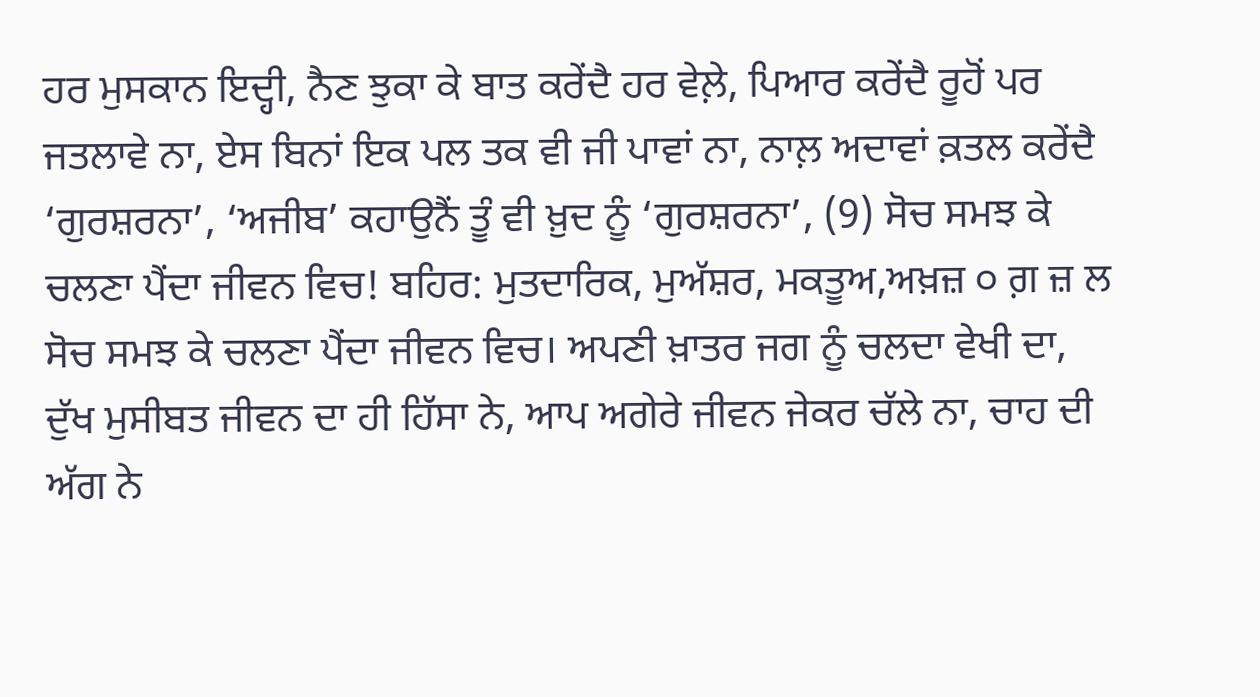ਹਰ ਮੁਸਕਾਨ ਇਦ੍ਹੀ, ਨੈਣ ਝੁਕਾ ਕੇ ਬਾਤ ਕਰੇਂਦੈ ਹਰ ਵੇਲ਼ੇ, ਪਿਆਰ ਕਰੇਂਦੈ ਰੂਹੋਂ ਪਰ ਜਤਲਾਵੇ ਨਾ, ਏਸ ਬਿਨਾਂ ਇਕ ਪਲ ਤਕ ਵੀ ਜੀ ਪਾਵਾਂ ਨਾ, ਨਾਲ਼ ਅਦਾਵਾਂ ਕ਼ਤਲ ਕਰੇਂਦੈ ‘ਗੁਰਸ਼ਰਨਾ’, ‘ਅਜੀਬ’ ਕਹਾਉਨੈਂ ਤੂੰ ਵੀ ਖ਼ੁਦ ਨੂੰ ‘ਗੁਰਸ਼ਰਨਾ’, (9) ਸੋਚ ਸਮਝ ਕੇ ਚਲਣਾ ਪੈਂਦਾ ਜੀਵਨ ਵਿਚ! ਬਹਿਰ: ਮੁਤਦਾਰਿਕ, ਮੁਅੱਸ਼ਰ, ਮਕਤੂਅ,ਅਖ਼ਜ਼ ੦ ਗ਼ ਜ਼ ਲ ਸੋਚ ਸਮਝ ਕੇ ਚਲਣਾ ਪੈਂਦਾ ਜੀਵਨ ਵਿਚ। ਅਪਣੀ ਖ਼ਾਤਰ ਜਗ ਨੂੰ ਚਲਦਾ ਵੇਖੀ ਦਾ, ਦੁੱਖ ਮੁਸੀਬਤ ਜੀਵਨ ਦਾ ਹੀ ਹਿੱਸਾ ਨੇ, ਆਪ ਅਗੇਰੇ ਜੀਵਨ ਜੇਕਰ ਚੱਲੇ ਨਾ, ਚਾਹ ਦੀ ਅੱਗ ਨੇ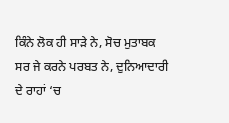ਕਿੰਨੇ ਲੋਕ ਹੀ ਸਾੜੇ ਨੇ, ਸੋਚ ਮੁਤਾਬਕ ਸਰ ਜੇ ਕਰਨੇ ਪਰਬਤ ਨੇ, ਦੁਨਿਆਦਾਰੀ ਦੇ ਰਾਹਾਂ ‘ਚ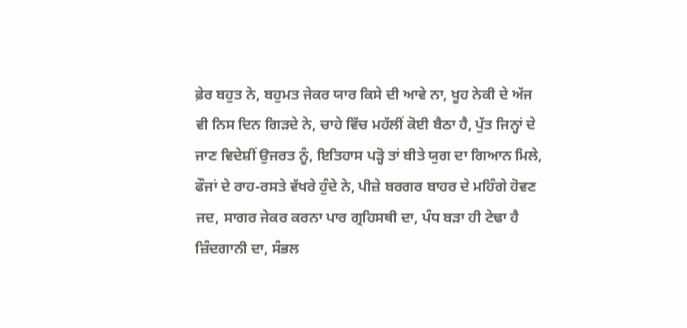ਫ਼ੇਰ ਬਹੁਤ ਨੇ, ਬਹੁਮਤ ਜੇਕਰ ਯਾਰ ਕਿਸੇ ਦੀ ਆਵੇ ਨਾ, ਖੂਹ ਨੇਕੀ ਦੇ ਅੱਜ ਵੀ ਨਿਸ ਦਿਨ ਗਿਡ਼ਦੇ ਨੇ, ਚਾਹੇ ਵਿੱਚ ਮਹੱਲੀਂ ਕੋਈ ਬੈਠਾ ਹੈ, ਪੁੱਤ ਜਿਨ੍ਹਾਂ ਦੇ ਜਾਣ ਵਿਦੇਸ਼ੀਂ ਉਜਰਤ ਨੂੰ, ਇਤਿਹਾਸ ਪਡ਼੍ਹੋ ਤਾਂ ਬੀਤੇ ਯੁਗ ਦਾ ਗਿਆਨ ਮਿਲੇ, ਫੌਜਾਂ ਦੇ ਰਾਹ-ਰਸਤੇ ਵੱਖਰੇ ਹੁੰਦੇ ਨੇ, ਪੀਜ਼ੇ ਬਰਗਰ ਬਾਹਰ ਦੇ ਮਹਿੰਗੇ ਹੋਵਣ ਜਦ, ਸਾਗਰ ਜੇਕਰ ਕਰਨਾ ਪਾਰ ਗ੍ਰਹਿਸਥੀ ਦਾ, ਪੰਧ ਬਡ਼ਾ ਹੀ ਟੇਢਾ ਹੈ ਜ਼ਿੰਦਗਾਨੀ ਦਾ, ਸੰਭਲ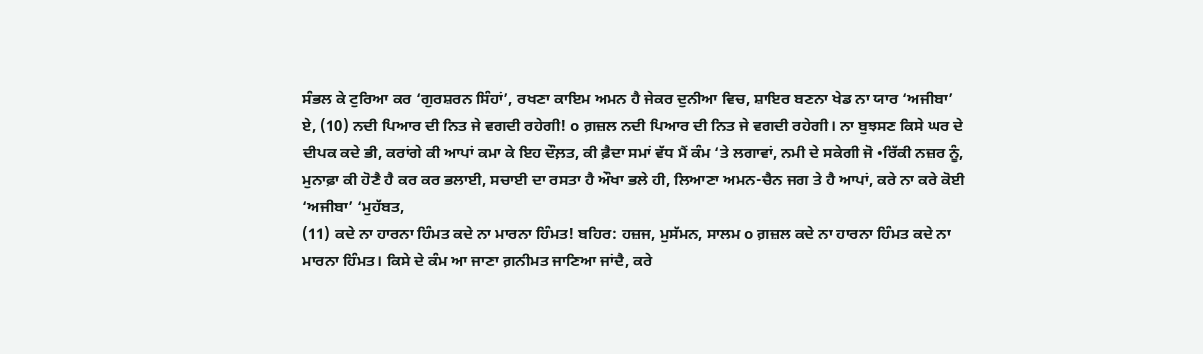ਸੰਭਲ ਕੇ ਟੁਰਿਆ ਕਰ ‘ਗੁਰਸ਼ਰਨ ਸਿੰਹਾਂ’, ਰਖਣਾ ਕਾਇਮ ਅਮਨ ਹੈ ਜੇਕਰ ਦੁਨੀਆ ਵਿਚ, ਸ਼ਾਇਰ ਬਣਨਾ ਖੇਡ ਨਾ ਯਾਰ ‘ਅਜੀਬਾ’ ਏ, (10) ਨਦੀ ਪਿਆਰ ਦੀ ਨਿਤ ਜੇ ਵਗਦੀ ਰਹੇਗੀ! o ਗ਼ਜ਼ਲ ਨਦੀ ਪਿਆਰ ਦੀ ਨਿਤ ਜੇ ਵਗਦੀ ਰਹੇਗੀ। ਨਾ ਬੁਝਸਣ ਕਿਸੇ ਘਰ ਦੇ ਦੀਪਕ ਕਦੇ ਭੀ, ਕਰਾਂਗੇ ਕੀ ਆਪਾਂ ਕਮਾ ਕੇ ਇਹ ਦੌਲ਼ਤ, ਕੀ ਫ਼ੈਦਾ ਸਮਾਂ ਵੱਧ ਮੈਂ ਕੰਮ ‘ਤੇ ਲਗਾਵਾਂ, ਨਮੀ ਦੇ ਸਕੇਗੀ ਜੋ •ਰਿੱਕੀ ਨਜ਼ਰ ਨੂੰ, ਮੁਨਾਫ਼ਾ ਕੀ ਹੋਣੈ ਹੈ ਕਰ ਕਰ ਭਲਾਈ, ਸਚਾਈ ਦਾ ਰਸਤਾ ਹੈ ਔਖਾ ਭਲੇ ਹੀ, ਲਿਆਣਾ ਅਮਨ-ਚੈਨ ਜਗ ਤੇ ਹੈ ਆਪਾਂ, ਕਰੇ ਨਾ ਕਰੇ ਕੋਈ ‘ਅਜੀਬਾ’ ‘ਮੁਹੱਬਤ,
(11) ਕਦੇ ਨਾ ਹਾਰਨਾ ਹਿੰਮਤ ਕਦੇ ਨਾ ਮਾਰਨਾ ਹਿੰਮਤ! ਬਹਿਰ: ਹਜ਼ਜ, ਮੁਸੱਮਨ, ਸਾਲਮ o ਗ਼ਜ਼ਲ ਕਦੇ ਨਾ ਹਾਰਨਾ ਹਿੰਮਤ ਕਦੇ ਨਾ ਮਾਰਨਾ ਹਿੰਮਤ। ਕਿਸੇ ਦੇ ਕੰਮ ਆ ਜਾਣਾ ਗ਼ਨੀਮਤ ਜਾਣਿਆ ਜਾਂਦੈ, ਕਰੇ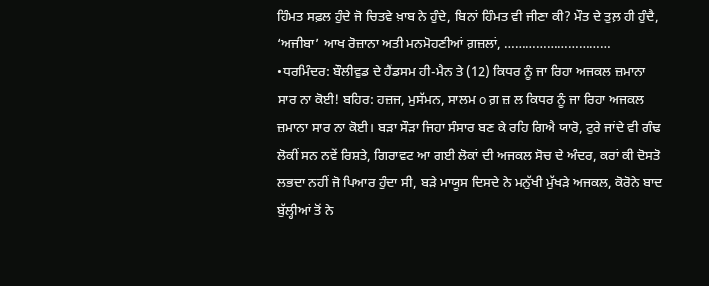ਹਿੰਮਤ ਸਫ਼ਲ ਹੁੰਦੇ ਜੋ ਚਿਤਵੇ ਖ਼ਾਬ ਨੇ ਹੁੰਦੇ, ਬਿਨਾਂ ਹਿੰਮਤ ਵੀ ਜੀਣਾ ਕੀ? ਮੌਤ ਦੇ ਤੁਲ਼ ਹੀ ਹੁੰਦੈ, ‘ਅਜੀਬਾ’ ਆਖ ਰੋਜ਼ਾਨਾ ਅਤੀ ਮਨਮੋਹਣੀਆਂ ਗ਼ਜ਼ਲਾਂ, ………………………… •ਧਰਮਿੰਦਰ: ਬੌਲੀਵੁਡ ਦੇ ਹੈਂਡਸਮ ਹੀ-ਮੈਨ ਤੇ (12) ਕਿਧਰ ਨੂੰ ਜਾ ਰਿਹਾ ਅਜਕਲ ਜ਼ਮਾਨਾ ਸਾਰ ਨਾ ਕੋਈ! ਬਹਿਰ: ਹਜ਼ਜ, ਮੁਸੱਮਨ, ਸਾਲਮ o ਗ਼ ਜ਼ ਲ ਕਿਧਰ ਨੂੰ ਜਾ ਰਿਹਾ ਅਜਕਲ ਜ਼ਮਾਨਾ ਸਾਰ ਨਾ ਕੋਈ। ਬਡ਼ਾ ਸੌਡ਼ਾ ਜਿਹਾ ਸੰਸਾਰ ਬਣ ਕੇ ਰਹਿ ਗਿਐ ਯਾਰੋ, ਟੁਰੇ ਜਾਂਦੇ ਵੀ ਗੰਢ ਲੋਕੀਂ ਸਨ ਨਵੇਂ ਰਿਸ਼ਤੇ, ਗਿਰਾਵਟ ਆ ਗਈ ਲੋਕਾਂ ਦੀ ਅਜਕਲ ਸੋਚ ਦੇ ਅੰਦਰ, ਕਰਾਂ ਕੀ ਦੋਸਤੋ ਲਭਦਾ ਨਹੀਂ ਜੋ ਪਿਆਰ ਹੁੰਦਾ ਸੀ, ਬਡ਼ੇ ਮਾਯੂਸ ਦਿਸਦੇ ਨੇ ਮਨੁੱਖੀ ਮੁੱਖਡ਼ੇ ਅਜਕਲ, ਕੋਰੋਨੇ ਬਾਦ ਬੁੱਲ੍ਹੀਆਂ ਤੋਂ ਨੇ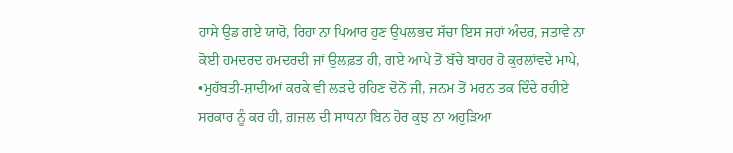ਹਾਸੇ ਉਡ ਗਏ ਯਾਰੋ, ਰਿਹਾ ਨਾ ਪਿਆਰ ਹੁਣ ਉਪਲਭਦ ਸੱਚਾ ਇਸ ਜਹਾਂ ਅੰਦਰ, ਜਤਾਵੇ ਨਾ ਕੋਈ ਹਮਦਰਦ ਹਮਦਰਦੀ ਜਾਂ ਉਲਫ਼ਤ ਹੀ, ਗਏ ਆਪੇ ਤੋਂ ਬੱਚੇ ਬਾਹਰ ਹੋ ਕੁਰਲਾਂਵਦੇ ਮਾਪੇ, •ਮੁਹੱਬਤੀ-ਸ਼ਾਦੀਆਂ ਕਰਕੇ ਵੀ ਲਡ਼ਦੇ ਰਹਿਣ ਦੋਨੋਂ ਜੀ, ਜਨਮ ਤੋਂ ਮਰਨ ਤਕ ਦਿੰਦੇ ਰਹੀਏ ਸਰਕਾਰ ਨੂੰ ਕਰ ਹੀ, ਗ਼ਜ਼ਲ ਦੀ ਸਾਧਨਾ ਬਿਨ ਹੋਰ ਕੁਝ ਨਾ ਅਹੁਡ਼ਿਆ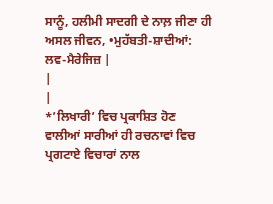ਸਾਨੂੰ, ਹਲੀਮੀ ਸਾਦਗੀ ਦੇ ਨਾਲ਼ ਜੀਣਾ ਹੀ ਅਸਲ ਜੀਵਨ, •ਮੁਹੱਬਤੀ-ਸ਼ਾਦੀਆਂ: ਲਵ-ਮੈਰੇਜਿਜ਼ |
|
|
*’ਲਿਖਾਰੀ’ ਵਿਚ ਪ੍ਰਕਾਸ਼ਿਤ ਹੋਣ ਵਾਲੀਆਂ ਸਾਰੀਆਂ ਹੀ ਰਚਨਾਵਾਂ ਵਿਚ ਪ੍ਰਗਟਾਏ ਵਿਚਾਰਾਂ ਨਾਲ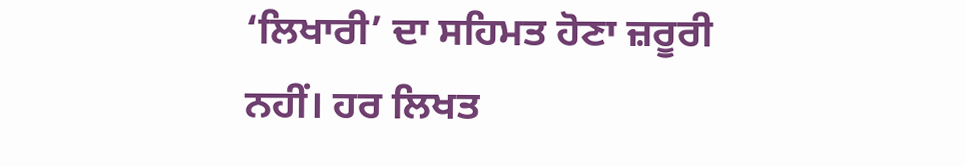‘ਲਿਖਾਰੀ’ ਦਾ ਸਹਿਮਤ ਹੋਣਾ ਜ਼ਰੂਰੀ ਨਹੀਂ। ਹਰ ਲਿਖਤ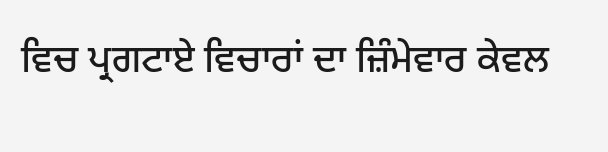ਵਿਚ ਪ੍ਰਗਟਾਏ ਵਿਚਾਰਾਂ ਦਾ ਜ਼ਿੰਮੇਵਾਰ ਕੇਵਲ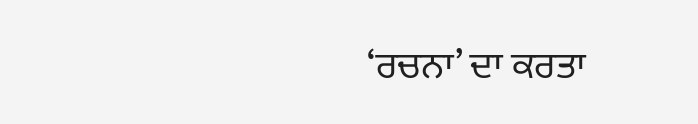‘ਰਚਨਾ’ ਦਾ ਕਰਤਾ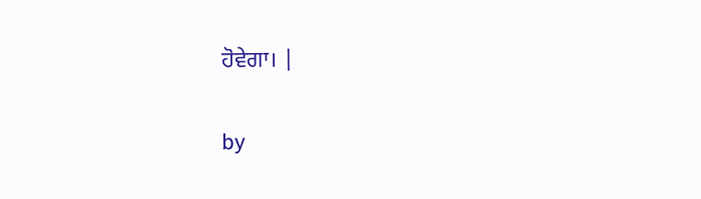ਹੋਵੇਗਾ। |

by